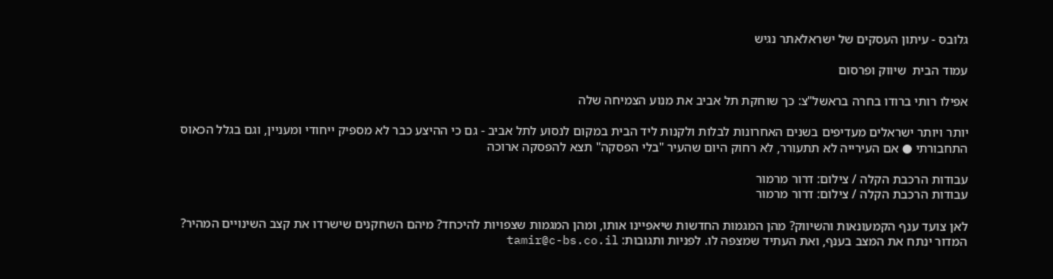גלובס - עיתון העסקים של ישראלאתר נגיש

עמוד הבית  שיווק ופרסום

אפילו רותי ברודו בחרה בראשל"צ: כך שוחקת תל אביב את מנוע הצמיחה שלה

יותר ויותר ישראלים מעדיפים בשנים האחרונות לבלות ולקנות ליד הבית במקום לנסוע לתל אביב - גם כי ההיצע כבר לא מספיק ייחודי ומעניין, וגם בגלל הכאוס התחבורתי ● אם העירייה לא תתעורר, לא רחוק היום שהעיר "בלי הפסקה" תצא להפסקה ארוכה

עבודות הרכבת הקלה / צילום: דרור מרמור
עבודות הרכבת הקלה / צילום: דרור מרמור

לאן צועד ענף הקמעונאות והשיווק? מהן המגמות החדשות שיאפיינו אותו, ומהן המגמות שצפויות להיכחד? מיהם השחקנים שישרדו את קצב השינויים המהיר? המדור ינתח את המצב בענף, ואת העתיד שמצפה לו. לפניות ותגובות: tamir@c-bs.co.il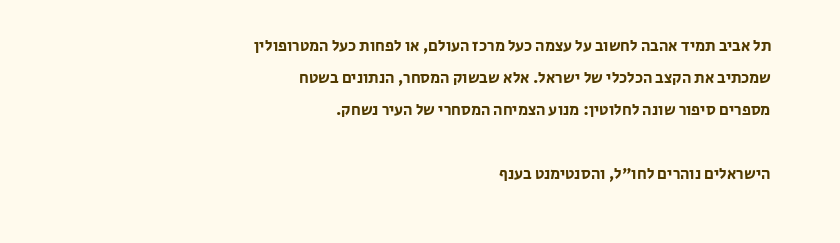תל אביב תמיד אהבה לחשוב על עצמה כעל מרכז העולם, או לפחות כעל המטרופולין שמכתיב את הקצב הכלכלי של ישראל. אלא שבשוק המסחר, הנתונים בשטח מספרים סיפור שונה לחלוטין: מנוע הצמיחה המסחרי של העיר נשחק.

הישראלים נוהרים לחו"ל, והסנטימנט בענף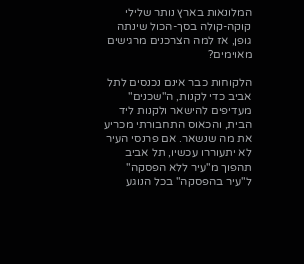המלונאות בארץ נותר שלילי
קוקה-קולה בסך-הכול שינתה גופן, אז למה הצרכנים מרגישים מאוימים?

הלקוחות כבר אינם נכנסים לתל אביב כדי לקנות, ה"שכנים" מעדיפים להישאר ולקנות ליד הבית, והכאוס התחבורתי מכריע את מה שנשאר. אם פרנסי העיר לא יתעוררו עכשיו, תל אביב תהפוך מ"עיר ללא הפסקה" ל"עיר בהפסקה" בכל הנוגע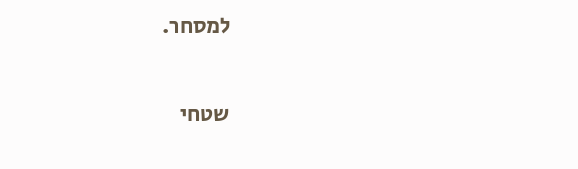למסחר.

שטחי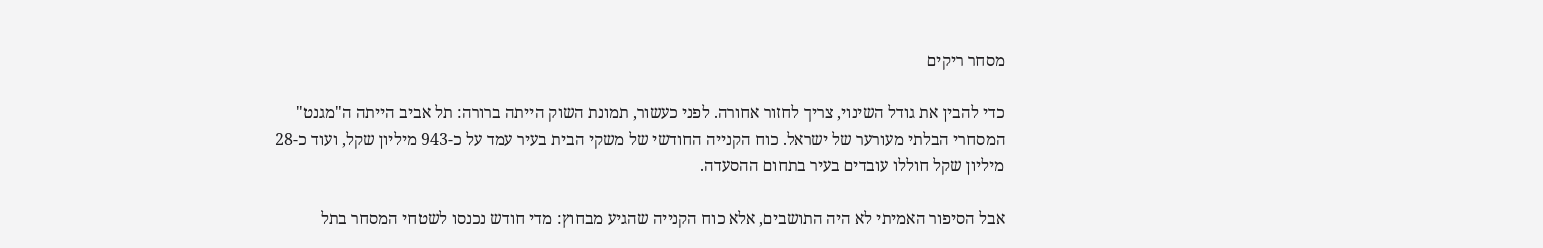מסחר ריקים

כדי להבין את גודל השינוי, צריך לחזור אחורה. לפני כעשור, תמונת השוק הייתה ברורה: תל אביב הייתה ה"מגנט" המסחרי הבלתי מעורער של ישראל. כוח הקנייה החודשי של משקי הבית בעיר עמד על כ-943 מיליון שקל, ועוד כ-28 מיליון שקל חוללו עובדים בעיר בתחום ההסעדה.

אבל הסיפור האמיתי לא היה התושבים, אלא כוח הקנייה שהגיע מבחוץ: מדי חודש נכנסו לשטחי המסחר בתל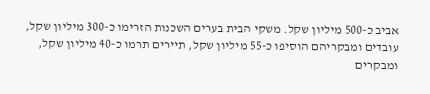אביב כ-500 מיליון שקל. משקי הבית בערים השכנות הזרימו כ-300 מיליון שקל, עובדים ומבקריהם הוסיפו כ-55 מיליון שקל, תיירים תרמו כ-40 מיליון שקל, ומבקרים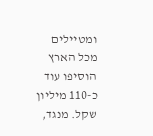ומטיילים מכל הארץ הוסיפו עוד כ-110 מיליון שקל. מנגד,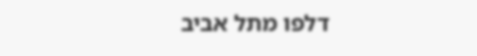דלפו מתל אביב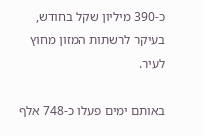כ-390 מיליון שקל בחודש, בעיקר לרשתות המזון מחוץ לעיר.

באותם ימים פעלו כ-748 אלף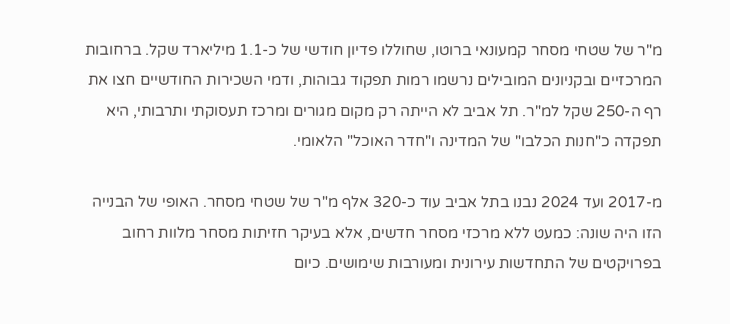מ"ר של שטחי מסחר קמעונאי ברוטו, שחוללו פדיון חודשי של כ-1.1 מיליארד שקל. ברחובות המרכזיים ובקניונים המובילים נרשמו רמות תפקוד גבוהות, ודמי השכירות החודשיים חצו את רף ה-250 שקל למ"ר. תל אביב לא הייתה רק מקום מגורים ומרכז תעסוקתי ותרבותי, היא תפקדה כ"חנות הכלבו" של המדינה ו"חדר האוכל" הלאומי.

מ-2017 ועד 2024 נבנו בתל אביב עוד כ-320 אלף מ"ר של שטחי מסחר. האופי של הבנייה הזו היה שונה: כמעט ללא מרכזי מסחר חדשים, אלא בעיקר חזיתות מסחר מלוות רחוב בפרויקטים של התחדשות עירונית ומעורבות שימושים. כיום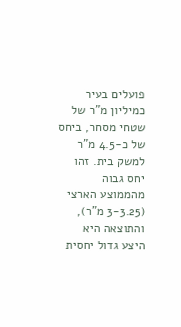פועלים בעיר כמיליון מ"ר של שטחי מסחר, ביחס של כ-4.5 מ"ר למשק בית. זהו יחס גבוה מהממוצע הארצי (3-3.25 מ"ר), והתוצאה היא היצע גדול יחסית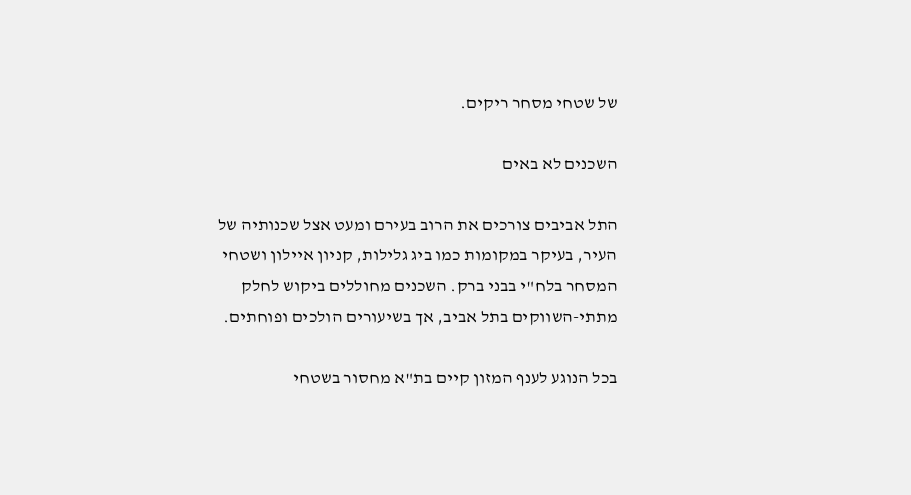של שטחי מסחר ריקים.

השכנים לא באים

התל אביבים צורכים את הרוב בעירם ומעט אצל שכנותיה של העיר, בעיקר במקומות כמו ביג גלילות, קניון איילון ושטחי המסחר בלח"י בבני ברק. השכנים מחוללים ביקוש לחלק מתתי-השווקים בתל אביב, אך בשיעורים הולכים ופוחתים.

בכל הנוגע לענף המזון קיים בת"א מחסור בשטחי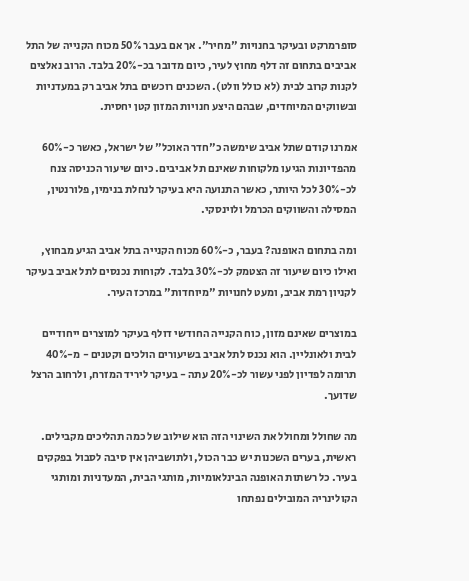סופרמרקט ובעיקר בחנויות "מחיר". אך אם בעבר 50% מכוח הקנייה של התל אביבים בתחום זה דלף מחוץ לעיר, כיום מדובר בכ-20% בלבד. הרוב נאלצים לקנות קרוב לבית (לא כולל וולט). השכנים רוכשים בתל אביב רק במעדניות ובשווקים המיוחדים, שבהם היצע חנויות המזון קטן יחסית.

אמרנו קודם שתל אביב שימשה כ"חדר האוכל" של ישראל, כאשר כ-60% מהפדיונות הגיעו מלקוחות שאינם תל אביבים. כיום שיעור הכניסה צנח לכ-30% לכל היותר, כאשר התנועה היא בעיקר לנחלת בנימין, פלורנטין, המסילה והשווקים הכרמל ולוינסקי.

ומה בתחום האופנה? בעבר, כ-60% מכוח הקנייה בתל אביב הגיע מבחוץ, ואילו כיום שיעור זה הצטמק לכ-30% בלבד. לקוחות נכנסים לתל אביב בעיקר לקניון רמת אביב, ומעט לחנויות "מיוחדות" במרכז העיר.

במוצרים שאינם מזון, כוח הקנייה החודשי דולף בעיקר למוצרים ייחודיים לבית ולאונליין. הוא נכנס לתל אביב בשיעורים הולכים וקטנים - מ-40% תרומה לפדיון לפני עשור לכ-20% עתה - בעיקר ליריד המזרח, ולרחוב הרצל שדועך.

מה שחולל ומחולל את השינוי הזה הוא שילוב של כמה תהליכים מקבילים. ראשית, בערים השכנות יש כבר הכול, ולתושביהן אין סיבה לסבול בפקקים בעיר. כל רשתות האופנה הבינלאומיות, מותגי הבית, המעדניות ומותגי הקולינריה המובילים נפתחו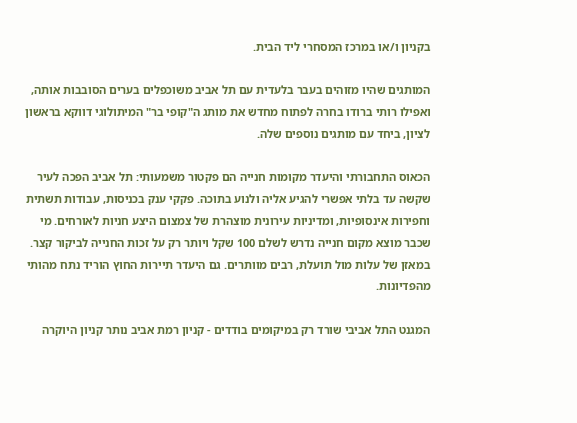בקניון ו/או במרכז המסחרי ליד הבית.

המותגים שהיו מזוהים בעבר בלעדית עם תל אביב משוכפלים בערים הסובבות אותה, ואפילו רותי ברודו בחרה לפתוח מחדש את מותג ה"קופי בר" המיתולוגי דווקא בראשון לציון, ביחד עם מותגים נוספים שלה.

הכאוס התחבורתי והיעדר מקומות חנייה הם פקטור משמעותי: תל אביב הפכה לעיר שקשה עד בלתי אפשרי להגיע אליה ולנוע בתוכה. פקקי ענק בכניסות, עבודות תשתית וחפירות אינסופיות, ומדיניות עירונית מוצהרת של צמצום היצע חניות לאורחים. מי שכבר מוצא מקום חנייה נדרש לשלם 100 שקל ויותר רק על זכות החנייה לביקור קצר. במאזן של עלות מול תועלת, רבים מוותרים. גם היעדר תיירות החוץ הוריד נתח מהותי מהפדיונות.

המגנט התל אביבי שורד רק במיקומים בודדים - קניון רמת אביב נותר קניון היוקרה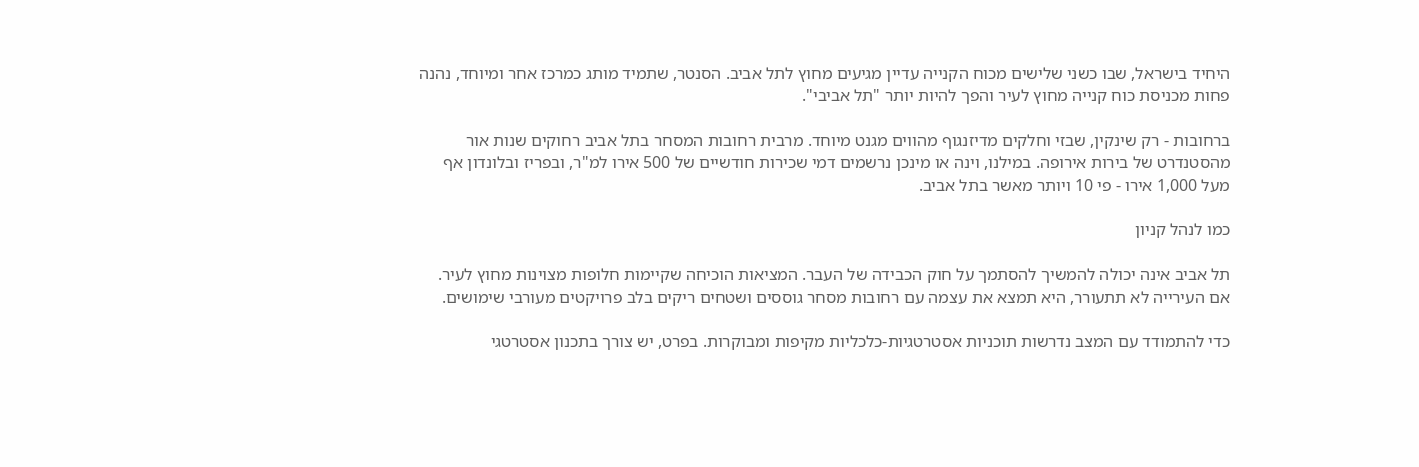היחיד בישראל, שבו כשני שלישים מכוח הקנייה עדיין מגיעים מחוץ לתל אביב. הסנטר, שתמיד מותג כמרכז אחר ומיוחד, נהנה פחות מכניסת כוח קנייה מחוץ לעיר והפך להיות יותר "תל אביבי".

ברחובות - רק שינקין, שבזי וחלקים מדיזנגוף מהווים מגנט מיוחד. מרבית רחובות המסחר בתל אביב רחוקים שנות אור מהסטנדרט של בירות אירופה. במילנו, וינה או מינכן נרשמים דמי שכירות חודשיים של 500 אירו למ"ר, ובפריז ובלונדון אף מעל 1,000 אירו - פי 10 ויותר מאשר בתל אביב.

כמו לנהל קניון

תל אביב אינה יכולה להמשיך להסתמך על חוק הכבידה של העבר. המציאות הוכיחה שקיימות חלופות מצוינות מחוץ לעיר. אם העירייה לא תתעורר, היא תמצא את עצמה עם רחובות מסחר גוססים ושטחים ריקים בלב פרויקטים מעורבי שימושים.

כדי להתמודד עם המצב נדרשות תוכניות אסטרטגיות-כלכליות מקיפות ומבוקרות. בפרט, יש צורך בתכנון אסטרטגי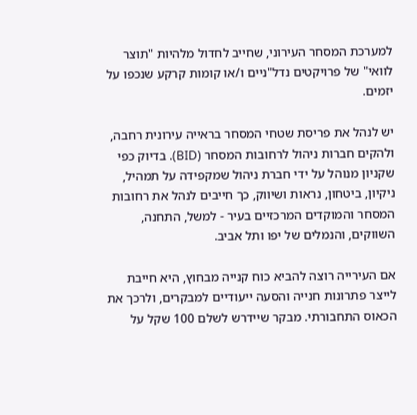למערכת המסחר העירוני, שחייב לחדול מלהיות "תוצר לוואי" של פרויקטים נדל"ניים ו/או קומות קרקע שנכפו על יזמים.

יש לנהל את פריסת שטחי המסחר בראייה עירונית רחבה, ולהקים חברות ניהול לרחובות המסחר (BID). בדיוק כפי שקניון מנוהל על ידי חברת ניהול שמקפידה על תמהיל, ניקיון, ביטחון, נראות ושיווק, כך חייבים לנהל את רחובות המסחר והמוקדים המרכזיים בעיר - למשל, התחנה, השווקים, והנמלים של יפו ותל אביב.

אם העירייה רוצה להביא כוח קנייה מבחוץ, היא חייבת לייצר פתרונות חנייה והסעה ייעודיים למבקרים, ולרכך את הכאוס התחבורתי. מבקר שיידרש לשלם 100 שקל על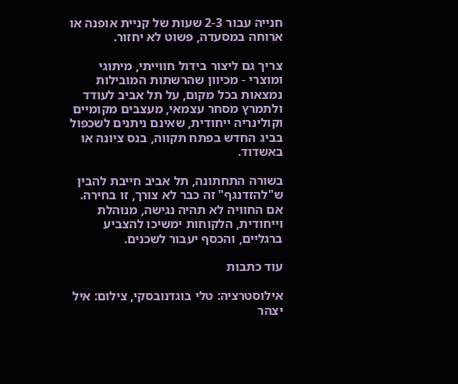חנייה עבור 2-3 שעות של קניית אופנה או ארוחה במסעדה, פשוט לא יחזור.

צריך גם ליצור בידול חווייתי, מיתוגי ומוצרי - מכיוון שהרשתות המובילות נמצאות בכל מקום, על תל אביב לעודד ולתמרץ מסחר עצמאי, מעצבים מקומיים וקולינריה ייחודית, שאינם ניתנים לשכפול בביג החדש בפתח תקווה, בנס ציונה או באשדוד.

בשורה התחתונה, תל אביב חייבת להבין ש"להזדנגף" זה כבר לא צורך, זו בחירה. אם החוויה לא תהיה נגישה, מנוהלת וייחודית, הלקוחות ימשיכו להצביע ברגליים, והכסף יעבור לשכנים.

עוד כתבות

אילוסטרציה: טלי בוגדנובסקי, צילום: איל יצהר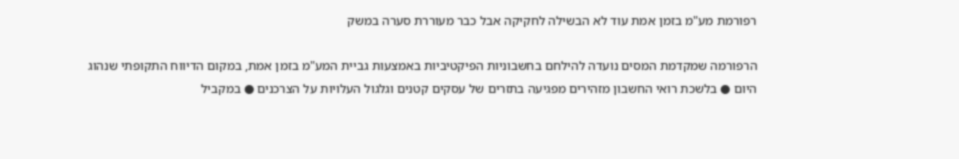רפורמת מע"מ בזמן אמת עוד לא הבשילה לחקיקה אבל כבר מעוררת סערה במשק

הרפורמה שמקדמת המסים נועדה להילחם בחשבוניות הפיקטיביות באמצעות גביית המע"מ בזמן אמת, במקום הדיווח התקופתי שנהוג היום ● בלשכת רואי החשבון מזהירים מפגיעה בתזרים של עסקים קטנים וגלגול העלויות על הצרכנים ● במקביל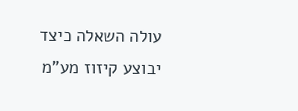עולה השאלה כיצד יבוצע קיזוז מע"מ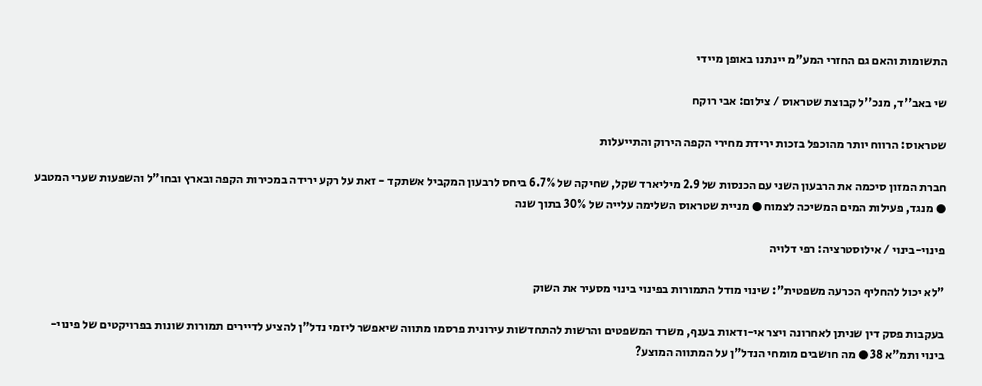התשומות והאם גם החזרי המע"מ יינתנו באופן מיידי

שי באב''ד, מנכ''ל קבוצת שטראוס / צילום: אבי רוקח

שטראוס: הרווח יותר מהוכפל בזכות ירידת מחירי הקפה הירוק והתייעלות

חברת המזון סיכמה את הרבעון השני עם הכנסות של 2.9 מיליארד שקל, שחיקה של 6.7% ביחס לרבעון המקביל אשתקד - זאת על רקע ירידה במכירות הקפה ובארץ ובחו"ל והשפעות שערי המטבע ● מנגד, פעילות המים המשיכה לצמוח ● מניית שטראוס השלימה עלייה של 30% בתוך שנה

פינוי-בינוי / אילוסטרציה: רפי דלויה

"לא יכול להחליף הכרעה משפטית": שינוי מודל התמורות בפינוי בינוי מסעיר את השוק

בעקבות פסק דין שניתן לאחרונה ויצר אי-ודאות בענף, משרד המשפטים והרשות להתחדשות עירונית פרסמו מתווה שיאפשר ליזמי נדל"ן להציע לדיירים תמורות שונות בפרויקטים של פינוי-בינוי ותמ"א 38 ● מה חושבים מומחי הנדל"ן על המתווה המוצע?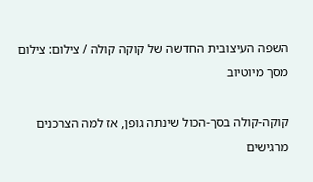השפה העיצובית החדשה של קוקה קולה / צילום: צילום מסך מיוטיוב

קוקה-קולה בסך-הכול שינתה גופן, אז למה הצרכנים מרגישים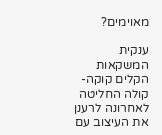מאוימים?

ענקית המשקאות הקלים קוקה-קולה החליטה לאחרונה לרענן את העיצוב עם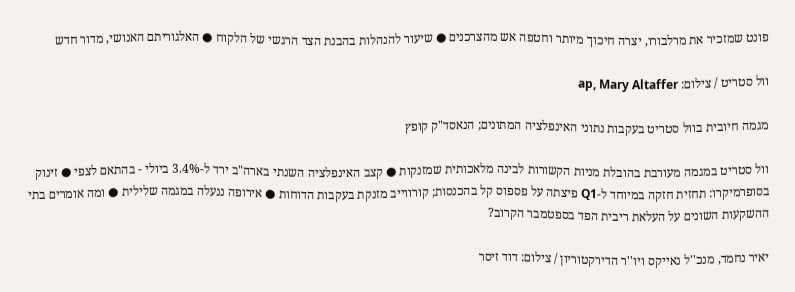פונט שמזכיר את מרלבורו, יצרה חיכוך מיותר וחטפה אש מהצרכנים ● שיעור להנהלות בהבנת הצד הרגשי של הלקוח ● האלגוריתם האנושי, מדור חדש

וול סטריט / צילום: ap, Mary Altaffer

מגמה חיובית בוול סטריט בעקבות נתוני האינפלציה המתונים; הנאסד"ק קופץ

וול סטריט במגמה מעורבת בהובלת מניות הקשורות לבינה מלאכותית שמזנקות ● קצב האינפלציה השנתי בארה"ב ירד ל-3.4% ביולי - בהתאם לצפי ● זינוק בסופרמיקרו: תחזית חזקה במיוחד ל-Q1 פיצתה על פספוס קל בהכנסות; קורווייב מזנקת בעקבות הדוחות ● אירופה ננעלה במגמה שלילית ● ומה אומרים בתי ההשקעות השונים על העלאת ריבית הפד בספטמבר הקרוב?

יאיר נחמד, מנכ''ל נאייקס ויו''ר הדירקטוריון / צילום: דוד זיסר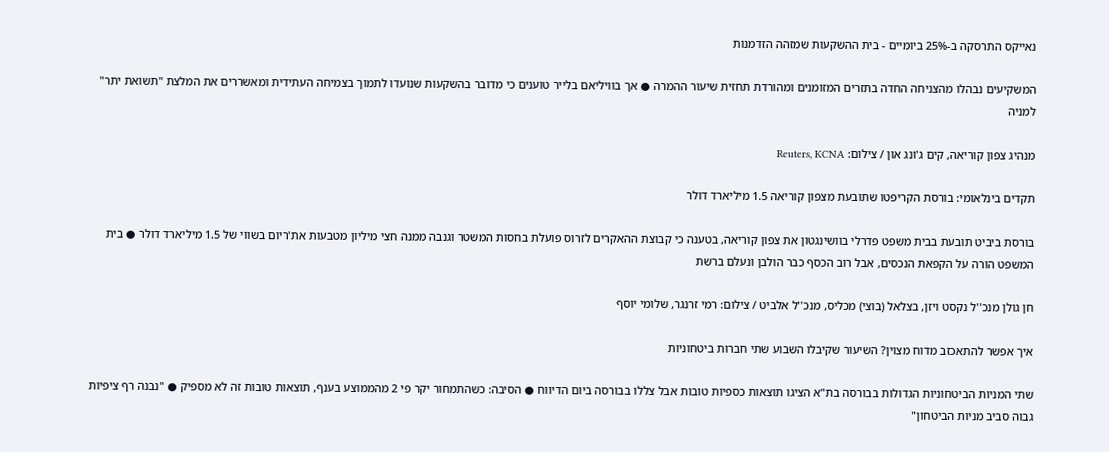נאייקס התרסקה ב-25% ביומיים - בית ההשקעות שמזהה הזדמנות

המשקיעים נבהלו מהצניחה החדה בתזרים המזומנים ומהורדת תחזית שיעור ההמרה ● אך בוויליאם בלייר טוענים כי מדובר בהשקעות שנועדו לתמוך בצמיחה העתידית ומאשררים את המלצת "תשואת יתר" למניה

מנהיג צפון קוריאה, קים ג'ונג און / צילום: Reuters, KCNA

תקדים בינלאומי: בורסת הקריפטו שתובעת מצפון קוריאה 1.5 מיליארד דולר

בורסת ביביט תובעת בבית משפט פדרלי בוושינגטון את צפון קוריאה, בטענה כי קבוצת ההאקרים לזרוס פועלת בחסות המשטר וגנבה ממנה חצי מיליון מטבעות את'ריום בשווי של 1.5 מיליארד דולר ● בית המשפט הורה על הקפאת הנכסים, אבל רוב הכסף כבר הולבן ונעלם ברשת

חן גולן מנכ''ל נקסט ויזן, בצלאל (בוצי) מכליס, מנכ''ל אלביט / צילום: רמי זרנגר, שלומי יוסף

איך אפשר להתאכזב מדוח מצוין? השיעור שקיבלו השבוע שתי חברות ביטחוניות

שתי המניות הביטחוניות הגדולות בבורסה בת"א הציגו תוצאות כספיות טובות אבל צללו בבורסה ביום הדיווח ● הסיבה: כשהתמחור יקר פי 2 מהממוצע בענף, תוצאות טובות זה לא מספיק ● "נבנה רף ציפיות גבוה סביב מניות הביטחון"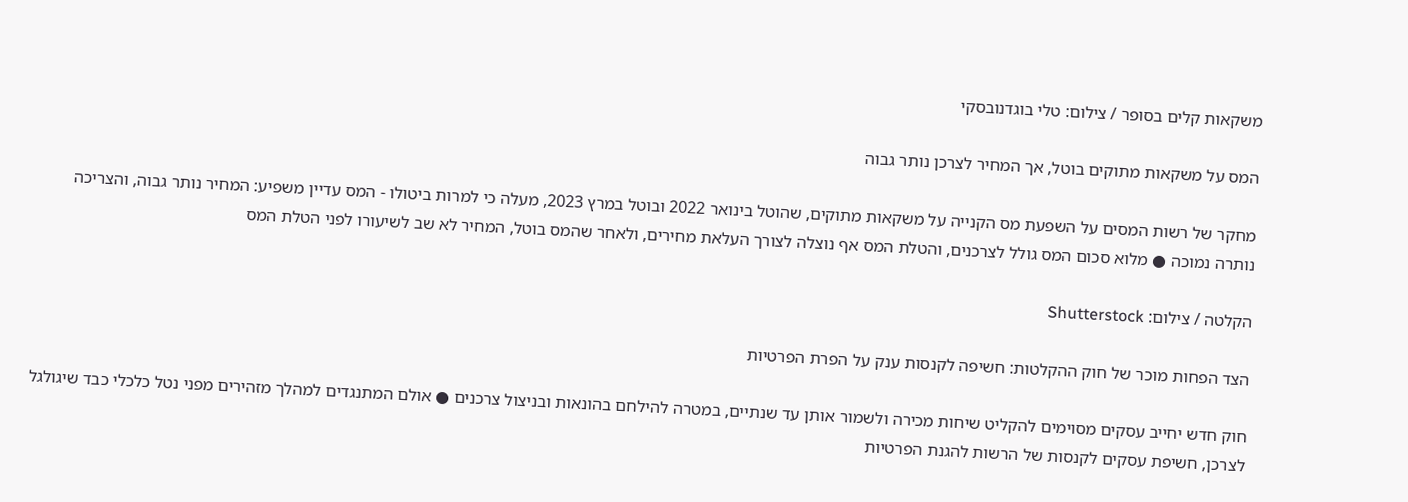משקאות קלים בסופר / צילום: טלי בוגדנובסקי

המס על משקאות מתוקים בוטל, אך המחיר לצרכן נותר גבוה

מחקר של רשות המסים על השפעת מס הקנייה על משקאות מתוקים, שהוטל בינואר 2022 ובוטל במרץ 2023, מעלה כי למרות ביטולו - המס עדיין משפיע: המחיר נותר גבוה, והצריכה נותרה נמוכה ● מלוא סכום המס גולל לצרכנים, והטלת המס אף נוצלה לצורך העלאת מחירים, ולאחר שהמס בוטל, המחיר לא שב לשיעורו לפני הטלת המס

הקלטה / צילום: Shutterstock

הצד הפחות מוכר של חוק ההקלטות: חשיפה לקנסות ענק על הפרת הפרטיות

חוק חדש יחייב עסקים מסוימים להקליט שיחות מכירה ולשמור אותן עד שנתיים, במטרה להילחם בהונאות ובניצול צרכנים ● אולם המתנגדים למהלך מזהירים מפני נטל כלכלי כבד שיגולגל לצרכן, חשיפת עסקים לקנסות של הרשות להגנת הפרטיות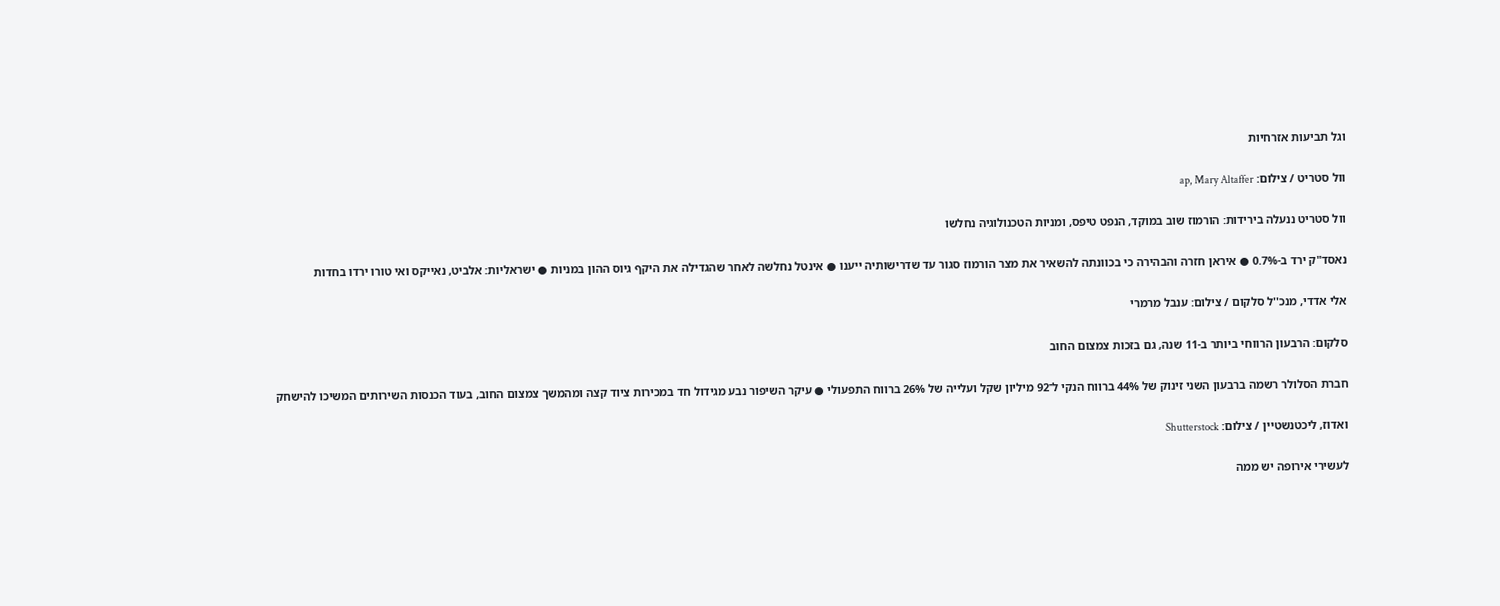וגל תביעות אזרחיות

וול סטריט / צילום: ap, Mary Altaffer

וול סטריט ננעלה בירידות: הורמוז שוב במוקד, הנפט טיפס, ומניות הטכנולוגיה נחלשו

נאסד"ק ירד ב-0.7% ● איראן חזרה והבהירה כי בכוונתה להשאיר את מצר הורמוז סגור עד שדרישותיה ייענו ● אינטל נחלשה לאחר שהגדילה את היקף גיוס ההון במניות ● ישראליות: אלביט, נאייקס ואי טורו ירדו בחדות

אלי אדדי, מנכ''ל סלקום / צילום: ענבל מרמרי

סלקום: הרבעון הרווחי ביותר ב-11 שנה, גם בזכות צמצום החוב

חברת הסלולר רשמה ברבעון השני זינוק של 44% ברווח הנקי ל־92 מיליון שקל ועלייה של 26% ברווח התפעולי ● עיקר השיפור נבע מגידול חד במכירות ציוד קצה ומהמשך צמצום החוב, בעוד הכנסות השירותים המשיכו להישחק

ואדוז, ליכטנשטיין / צילום: Shutterstock

לעשירי אירופה יש ממה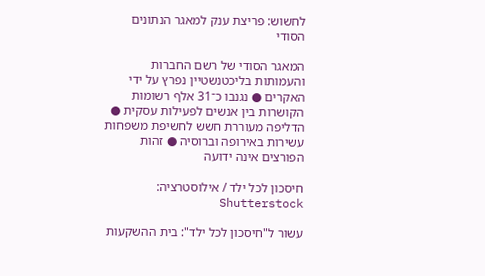לחשוש: פריצת ענק למאגר הנתונים הסודי

המאגר הסודי של רשם החברות והעמותות בליכטנשטיין נפרץ על ידי האקרים ● נגנבו כ־31 אלף רשומות הקושרות בין אנשים לפעילות עסקית ● הדליפה מעוררת חשש לחשיפת משפחות עשירות באירופה וברוסיה ● זהות הפורצים אינה ידועה

חיסכון לכל ילד / אילוסטרציה: Shutterstock

עשור ל"חיסכון לכל ילד": בית ההשקעות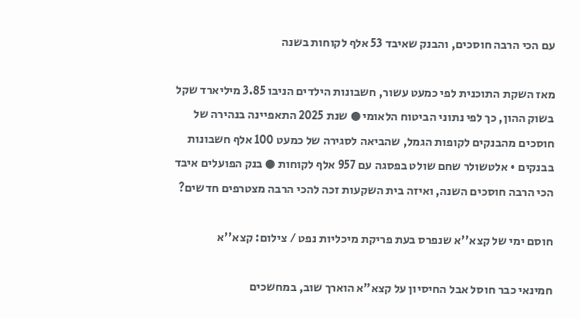עם הכי הרבה חוסכים, והבנק שאיבד 53 אלף לקוחות בשנה

מאז השקת התוכנית לפי כמעט עשור, חשבונות הילדים הניבו 3.85 מיליארד שקל בשוק ההון, כך לפי נתוני הביטוח הלאומי ● שנת 2025 התאפיינה בנהירה של חוסכים מהבנקים לקופות הגמל, שהביאה לסגירה של כמעט 100 אלף חשבונות בבנקים • אלטשולר שחם שולט בפסגה עם 957 אלף לקוחות ● בנק הפועלים איבד הכי הרבה חוסכים השנה, ואיזה בית השקעות זכה להכי הרבה מצטרפים חדשים?

חוסם ימי של קצא''א שנפרס בעת פריקת מיכליות נפט / צילום: קצא''א

חמינאי כבר חוסל אבל החיסיון על קצא"א הוארך שוב, במחשכים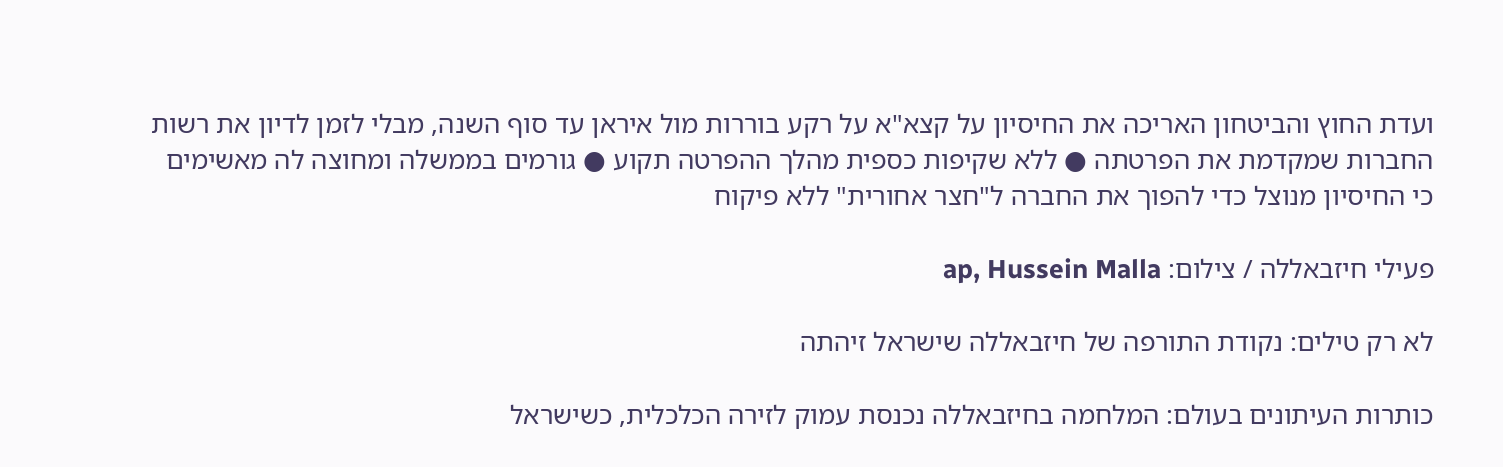ועדת החוץ והביטחון האריכה את החיסיון על קצא"א על רקע בוררות מול איראן עד סוף השנה, מבלי לזמן לדיון את רשות החברות שמקדמת את הפרטתה ● ללא שקיפות כספית מהלך ההפרטה תקוע ● גורמים בממשלה ומחוצה לה מאשימים כי החיסיון מנוצל כדי להפוך את החברה ל"חצר אחורית" ללא פיקוח

פעילי חיזבאללה / צילום: ap, Hussein Malla

לא רק טילים: נקודת התורפה של חיזבאללה שישראל זיהתה

כותרות העיתונים בעולם: המלחמה בחיזבאללה נכנסת עמוק לזירה הכלכלית, כשישראל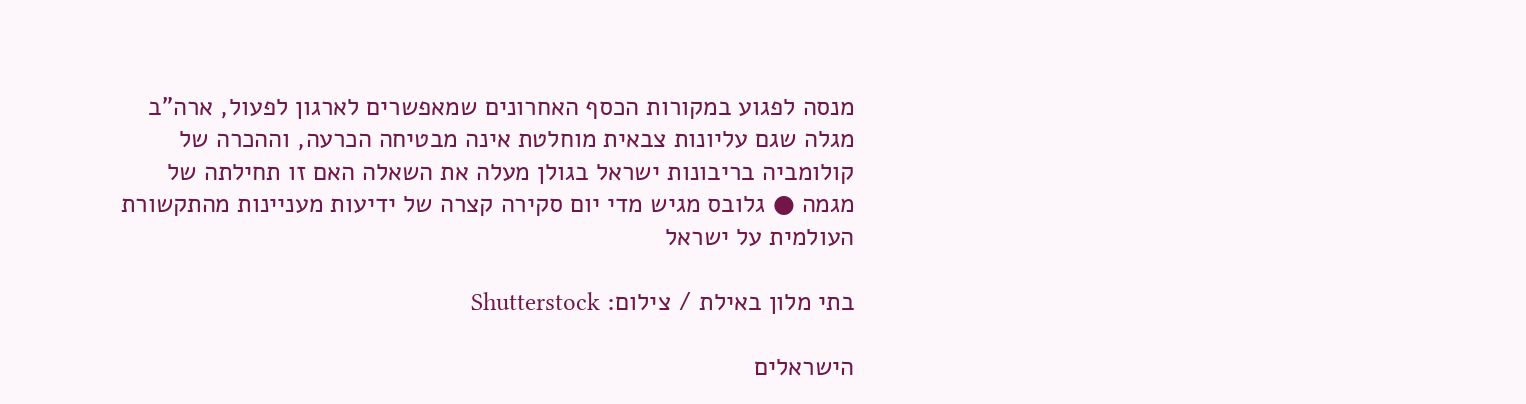מנסה לפגוע במקורות הכסף האחרונים שמאפשרים לארגון לפעול, ארה"ב מגלה שגם עליונות צבאית מוחלטת אינה מבטיחה הכרעה, וההכרה של קולומביה בריבונות ישראל בגולן מעלה את השאלה האם זו תחילתה של מגמה ● גלובס מגיש מדי יום סקירה קצרה של ידיעות מעניינות מהתקשורת העולמית על ישראל

בתי מלון באילת / צילום: Shutterstock

הישראלים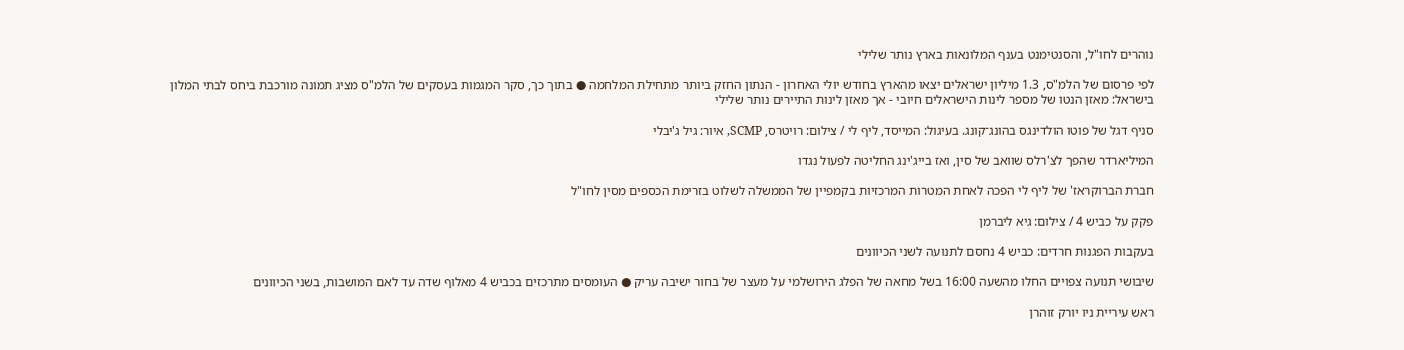נוהרים לחו"ל, והסנטימנט בענף המלונאות בארץ נותר שלילי

לפי פרסום של הלמ"ס, 1.3 מיליון ישראלים יצאו מהארץ בחודש יולי האחרון - הנתון החזק ביותר מתחילת המלחמה ● בתוך כך, סקר המגמות בעסקים של הלמ"ס מציג תמונה מורכבת ביחס לבתי המלון בישראל: מאזן הנטו של מספר לינות הישראלים חיובי - אך מאזן לינות התיירים נותר שלילי

סניף דגל של פוטו הולדינגס בהונג־קונג. בעיגול: המייסד, ליף לי / צילום: רויטרס, SCMP, איור: גיל ג'יבלי

המיליארדר שהפך לצ'רלס שוואב של סין, ואז בייג'ינג החליטה לפעול נגדו

חברת הברוקראז' של ליף לי הפכה לאחת המטרות המרכזיות בקמפיין של הממשלה לשלוט בזרימת הכספים מסין לחו"ל

פקק על כביש 4 / צילום: גיא ליברמן

בעקבות הפגנות חרדים: כביש 4 נחסם לתנועה לשני הכיוונים

שיבושי תנועה צפויים החלו מהשעה 16:00 בשל מחאה של הפלג הירושלמי על מעצר של בחור ישיבה עריק ● העומסים מתרכזים בכביש 4 מאלוף שדה עד לאם המושבות, בשני הכיוונים

ראש עיריית ניו יורק זוהרן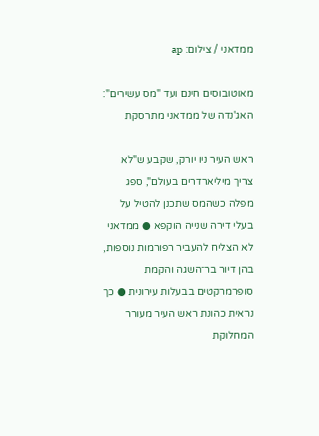ממדאני / צילום: ap

מאוטובוסים חינם ועד "מס עשירים": האג'נדה של ממדאני מתרסקת

ראש העיר ניו יורק, שקבע ש"לא צריך מיליארדרים בעולם", ספג מפלה כשהמס שתכנן להטיל על בעלי דירה שנייה הוקפא ● ממדאני לא הצליח להעביר רפורמות נוספות, בהן דיור בר־השגה והקמת סופרמרקטים בבעלות עירונית ● כך נראית כהונת ראש העיר מעורר המחלוקת